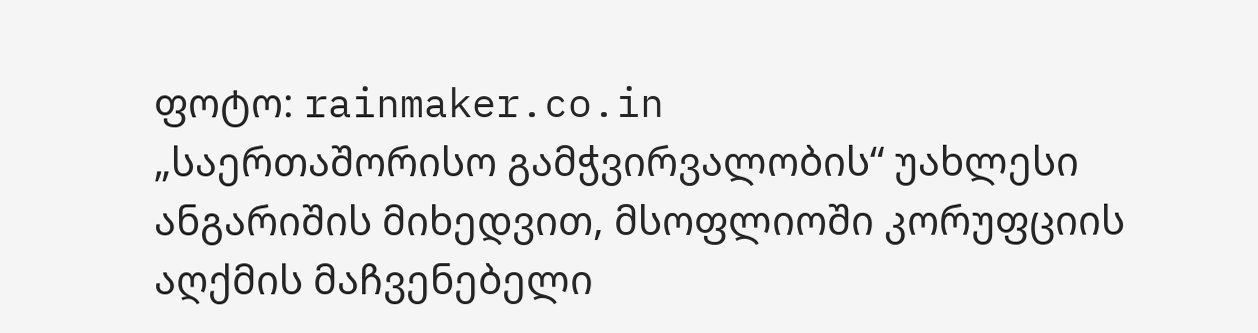ფოტო: rainmaker.co.in
„საერთაშორისო გამჭვირვალობის“ უახლესი ანგარიშის მიხედვით, მსოფლიოში კორუფციის აღქმის მაჩვენებელი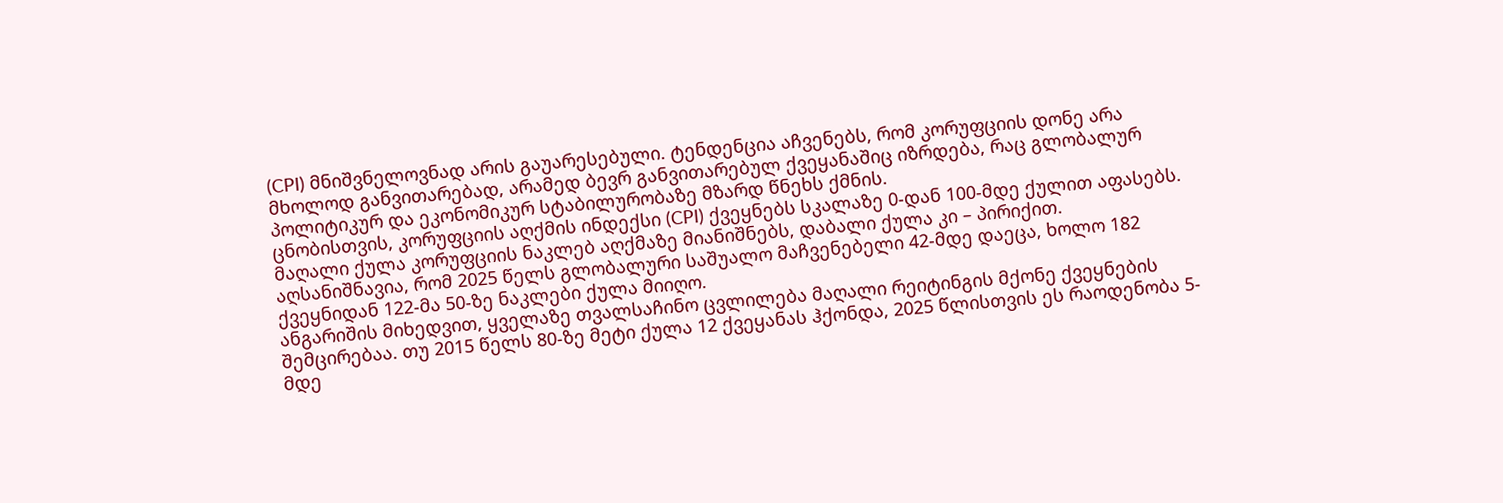(CPI) მნიშვნელოვნად არის გაუარესებული. ტენდენცია აჩვენებს, რომ კორუფციის დონე არა მხოლოდ განვითარებად, არამედ ბევრ განვითარებულ ქვეყანაშიც იზრდება, რაც გლობალურ პოლიტიკურ და ეკონომიკურ სტაბილურობაზე მზარდ წნეხს ქმნის.
ცნობისთვის, კორუფციის აღქმის ინდექსი (CPI) ქვეყნებს სკალაზე 0-დან 100-მდე ქულით აფასებს. მაღალი ქულა კორუფციის ნაკლებ აღქმაზე მიანიშნებს, დაბალი ქულა კი – პირიქით. აღსანიშნავია, რომ 2025 წელს გლობალური საშუალო მაჩვენებელი 42-მდე დაეცა, ხოლო 182 ქვეყნიდან 122-მა 50-ზე ნაკლები ქულა მიიღო.
ანგარიშის მიხედვით, ყველაზე თვალსაჩინო ცვლილება მაღალი რეიტინგის მქონე ქვეყნების შემცირებაა. თუ 2015 წელს 80-ზე მეტი ქულა 12 ქვეყანას ჰქონდა, 2025 წლისთვის ეს რაოდენობა 5-მდე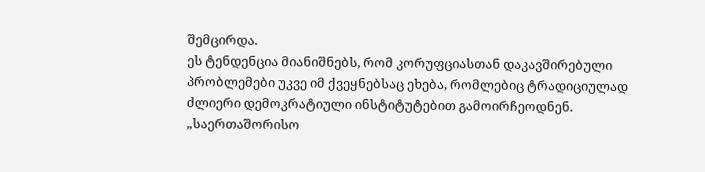შემცირდა.
ეს ტენდენცია მიანიშნებს, რომ კორუფციასთან დაკავშირებული პრობლემები უკვე იმ ქვეყნებსაც ეხება, რომლებიც ტრადიციულად ძლიერი დემოკრატიული ინსტიტუტებით გამოირჩეოდნენ. „საერთაშორისო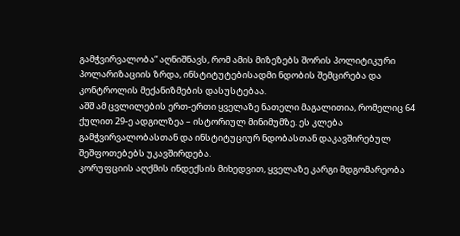გამჭვირვალობა“ აღნიშნავს, რომ ამის მიზეზებს შორის პოლიტიკური პოლარიზაციის ზრდა, ინსტიტუტებისადმი ნდობის შემცირება და კონტროლის მექანიზმების დასუსტებაა.
აშშ ამ ცვლილების ერთ-ერთი ყველაზე ნათელი მაგალითია, რომელიც 64 ქულით 29-ე ადგილზეა – ისტორიულ მინიმუმზე. ეს კლება გამჭვირვალობასთან და ინსტიტუციურ ნდობასთან დაკავშირებულ შეშფოთებებს უკავშირდება.
კორუფციის აღქმის ინდექსის მიხედვით, ყველაზე კარგი მდგომარეობა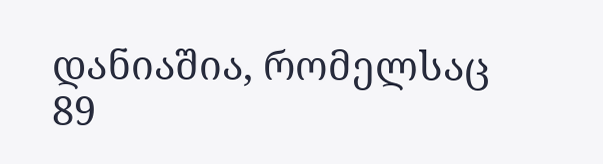დანიაშია, რომელსაც 89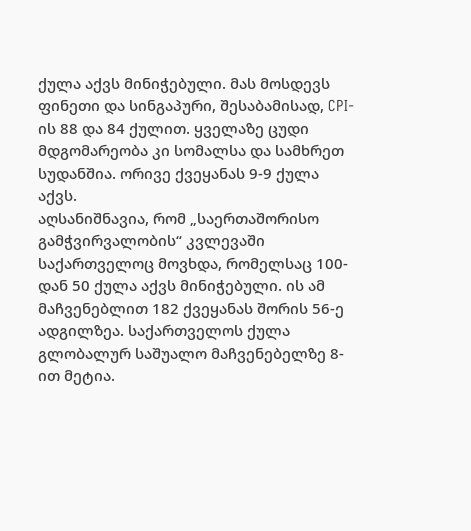ქულა აქვს მინიჭებული. მას მოსდევს ფინეთი და სინგაპური, შესაბამისად, CPI-ის 88 და 84 ქულით. ყველაზე ცუდი მდგომარეობა კი სომალსა და სამხრეთ სუდანშია. ორივე ქვეყანას 9-9 ქულა აქვს.
აღსანიშნავია, რომ „საერთაშორისო გამჭვირვალობის“ კვლევაში საქართველოც მოვხდა, რომელსაც 100-დან 50 ქულა აქვს მინიჭებული. ის ამ მაჩვენებლით 182 ქვეყანას შორის 56-ე ადგილზეა. საქართველოს ქულა გლობალურ საშუალო მაჩვენებელზე 8-ით მეტია.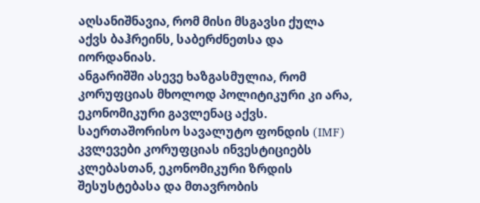აღსანიშნავია, რომ მისი მსგავსი ქულა აქვს ბაჰრეინს, საბერძნეთსა და იორდანიას.
ანგარიშში ასევე ხაზგასმულია, რომ კორუფციას მხოლოდ პოლიტიკური კი არა, ეკონომიკური გავლენაც აქვს. საერთაშორისო სავალუტო ფონდის (IMF) კვლევები კორუფციას ინვესტიციებს კლებასთან, ეკონომიკური ზრდის შესუსტებასა და მთავრობის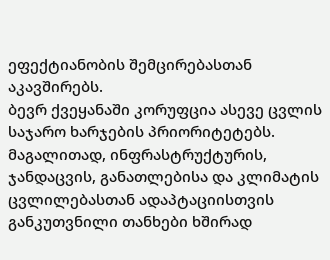ეფექტიანობის შემცირებასთან აკავშირებს.
ბევრ ქვეყანაში კორუფცია ასევე ცვლის საჯარო ხარჯების პრიორიტეტებს. მაგალითად, ინფრასტრუქტურის, ჯანდაცვის, განათლებისა და კლიმატის ცვლილებასთან ადაპტაციისთვის განკუთვნილი თანხები ხშირად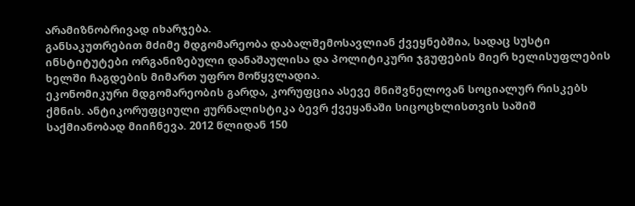არამიზნობრივად იხარჯება.
განსაკუთრებით მძიმე მდგომარეობა დაბალშემოსავლიან ქვეყნებშია, სადაც სუსტი ინსტიტუტები ორგანიზებული დანაშაულისა და პოლიტიკური ჯგუფების მიერ ხელისუფლების ხელში ჩაგდების მიმართ უფრო მოწყვლადია.
ეკონომიკური მდგომარეობის გარდა, კორუფცია ასევე მნიშვნელოვან სოციალურ რისკებს ქმნის. ანტიკორუფციული ჟურნალისტიკა ბევრ ქვეყანაში სიცოცხლისთვის საშიშ საქმიანობად მიიჩნევა. 2012 წლიდან 150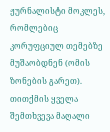ჟურნალისტი მოკლეს, რომლებიც კორუფციულ თემებზე მუშაობდნენ (ომის ზონების გარეთ). თითქმის ყველა შემთხვევა მაღალი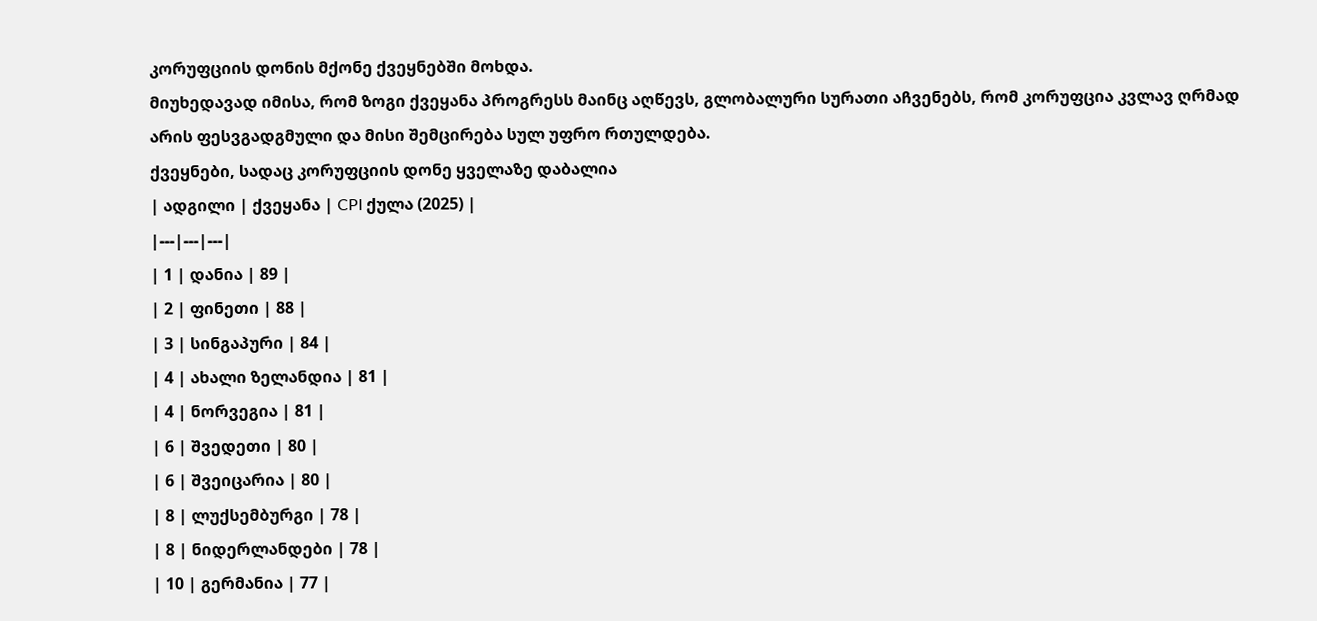კორუფციის დონის მქონე ქვეყნებში მოხდა.
მიუხედავად იმისა, რომ ზოგი ქვეყანა პროგრესს მაინც აღწევს, გლობალური სურათი აჩვენებს, რომ კორუფცია კვლავ ღრმად არის ფესვგადგმული და მისი შემცირება სულ უფრო რთულდება.
ქვეყნები, სადაც კორუფციის დონე ყველაზე დაბალია
| ადგილი | ქვეყანა | CPI ქულა (2025) |
|---|---|---|
| 1 | დანია | 89 |
| 2 | ფინეთი | 88 |
| 3 | სინგაპური | 84 |
| 4 | ახალი ზელანდია | 81 |
| 4 | ნორვეგია | 81 |
| 6 | შვედეთი | 80 |
| 6 | შვეიცარია | 80 |
| 8 | ლუქსემბურგი | 78 |
| 8 | ნიდერლანდები | 78 |
| 10 | გერმანია | 77 |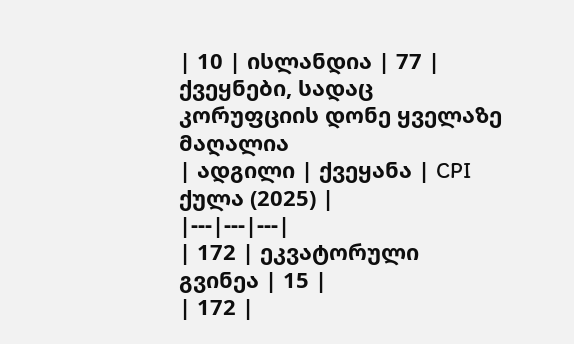| 10 | ისლანდია | 77 |
ქვეყნები, სადაც კორუფციის დონე ყველაზე მაღალია
| ადგილი | ქვეყანა | CPI ქულა (2025) |
|---|---|---|
| 172 | ეკვატორული გვინეა | 15 |
| 172 |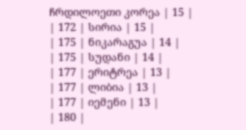ჩრდილოეთი კორეა | 15 |
| 172 | სირია | 15 |
| 175 | ნიკარაგუა | 14 |
| 175 | სუდანი | 14 |
| 177 | ერიტრეა | 13 |
| 177 | ლიბია | 13 |
| 177 | იემენი | 13 |
| 180 |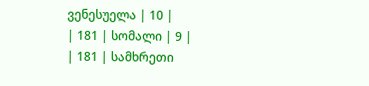ვენესუელა | 10 |
| 181 | სომალი | 9 |
| 181 | სამხრეთი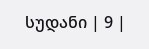სუდანი | 9 |